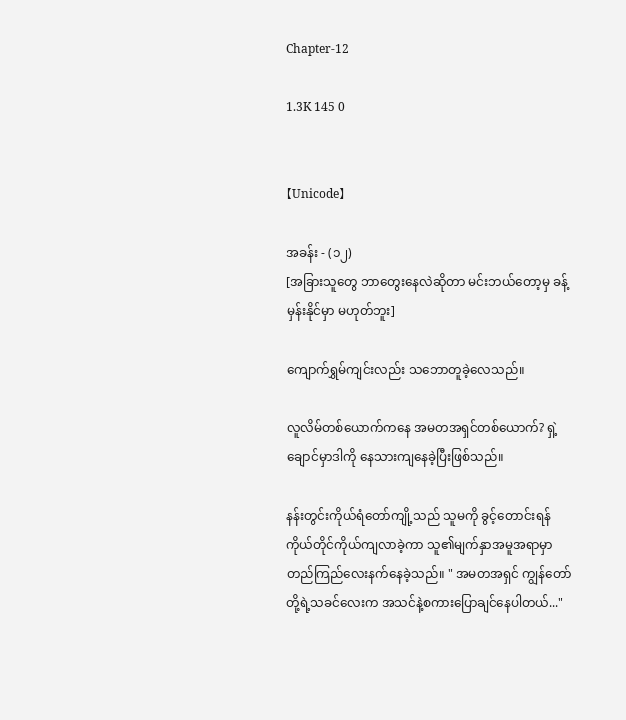Chapter-12

1.3K 145 0


【Unicode】

အခန်း - (၁၂)
[အခြားသူတွေ ဘာတွေးနေလဲဆိုတာ မင်းဘယ်တော့မှ ခန့်မှန်းနိုင်မှာ မဟုတ်ဘူး]

ကျောက်ရွှမ်ကျင်းလည်း သဘောတူခဲ့လေသည်။

လူလိမ်တစ်ယောက်ကနေ အမတအရှင်တစ်ယောက်? ရှဲ့ချောင်မှာဒါကို နေသားကျနေခဲ့ပြီးဖြစ်သည်။

နန်းတွင်းကိုယ်ရံတော်ကျို့သည် သူမကို ခွင့်တောင်းရန် ကိုယ်တိုင်ကိုယ်ကျလာခဲ့ကာ သူ၏မျက်နှာအမူအရာမှာ တည်ကြည်လေးနက်နေခဲ့သည်။ " အမတအရှင် ကျွန်တော်တို့ရဲ့သခင်လေးက အသင်နဲ့စကားပြောချင်နေပါတယ်..."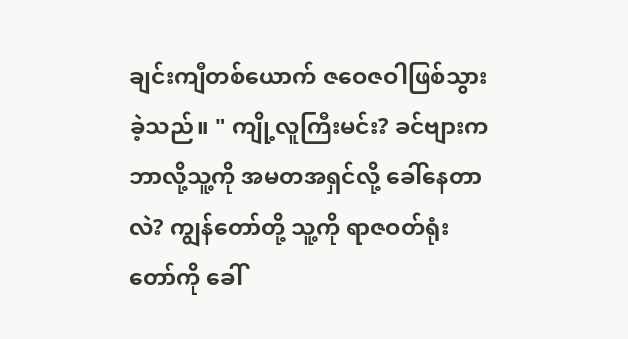ချင်းကျီတစ်ယောက် ဇဝေဇဝါဖြစ်သွားခဲ့သည်။ " ကျို့လူကြီးမင်း? ခင်ဗျားက ဘာလို့သူ့ကို အမတအရှင်လို့ ခေါ်နေတာလဲ? ကျွန်တော်တို့ သူ့ကို ရာဇဝတ်ရုံးတော်ကို ခေါ်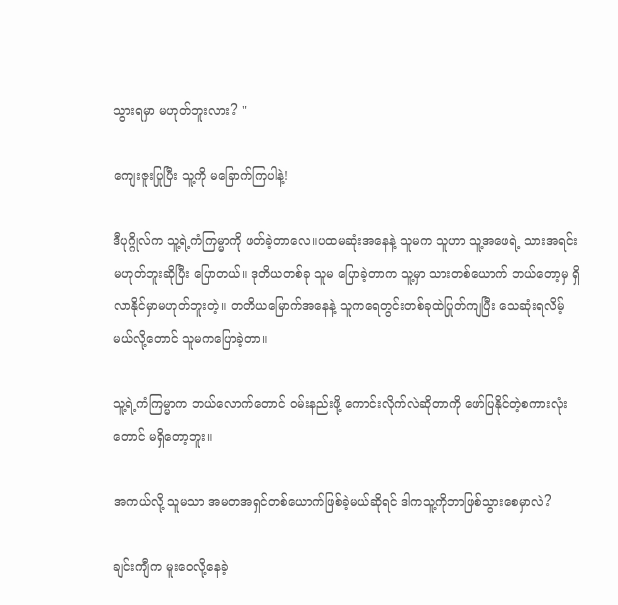သွားရမှာ မဟုတ်ဘူးလား? "

ကျေးဇူးပြုပြီး သူ့ကို မခြောက်ကြပါနဲ့!

ဒီပုဂ္ဂိုလ်က သူ့ရဲ့ကံကြမ္မာကို ဖတ်ခဲ့တာလေ။ပထမဆုံးအနေနဲ့ သူမက သူဟာ သူ့အဖေရဲ့ သားအရင်းမဟုတ်ဘူးဆိုပြီး ပြောတယ်။ ဒုတိယတစ်ခု သူမ ပြောခဲ့တာက သူ့မှာ သားတစ်ယောက် ဘယ်တော့မှ ရှိလာနိုင်မှာမဟုတ်ဘူးတဲ့။ တတိယမြောက်အနေနဲ့ သူကရေတွင်းတစ်ခုထဲပြုတ်ကျပြီး သေဆုံးရလိမ့်မယ်လို့တောင် သူမကပြောခဲ့တာ။

သူ့ရဲ့ကံကြမ္မာက ဘယ်လောက်တောင် ဝမ်းနည်းဖို့ ကောင်းလိုက်လဲဆိုတာကို ဖော်ပြနိုင်တဲ့စကားလုံးတောင် မရှိတော့ဘူး။

အကယ်လို့ သူမသာ အမတအရှင်တစ်ယောက်ဖြစ်ခဲ့မယ်ဆိုရင် ဒါကသူ့ကိုဘာဖြစ်သွားစေမှာလဲ?

ချင်းကျီက မူးဝေလို့နေခဲ့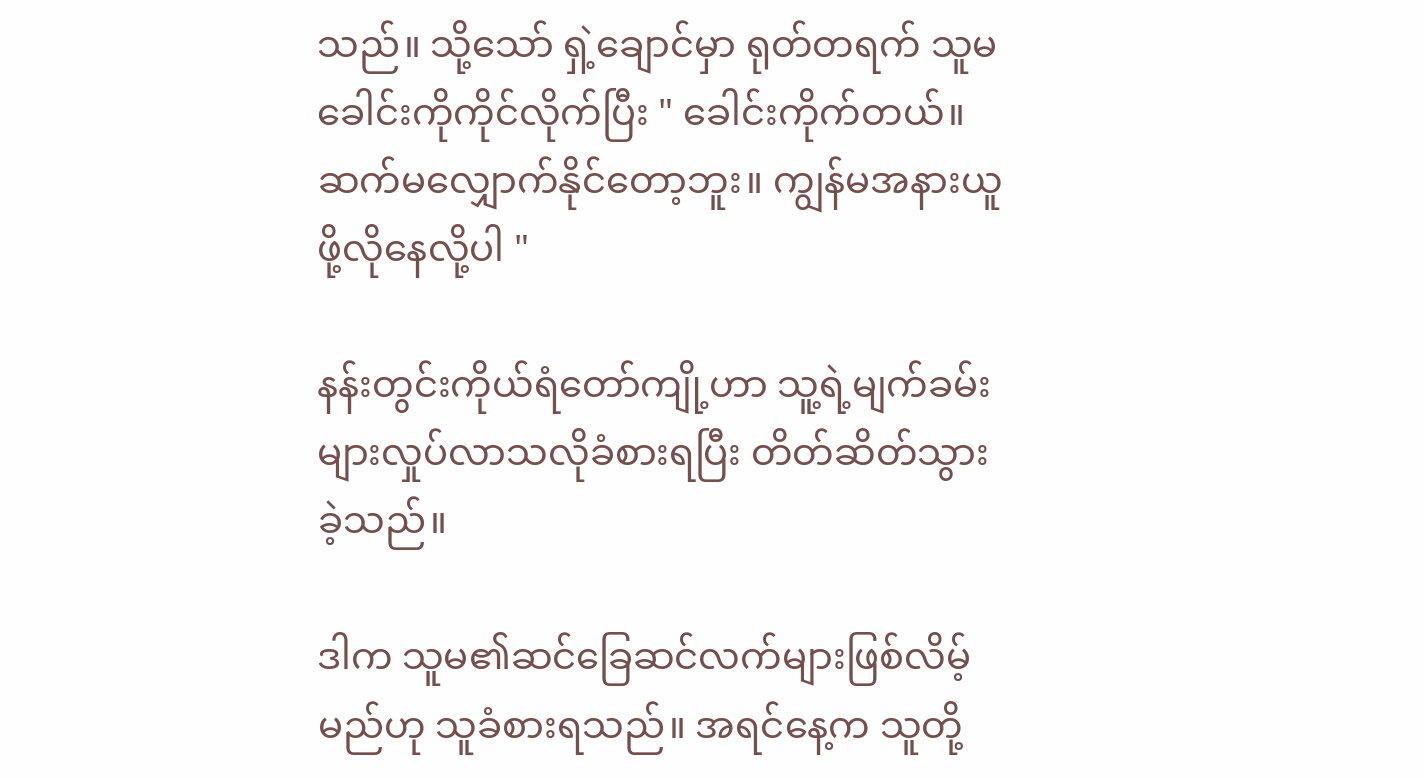သည်။ သို့သော် ရှဲ့ချောင်မှာ ရုတ်တရက် သူမခေါင်းကိုကိုင်လိုက်ပြီး " ခေါင်းကိုက်တယ်။ ဆက်မလျှောက်နိုင်တော့ဘူး။ ကျွန်မအနားယူဖို့လိုနေလို့ပါ "

နန်းတွင်းကိုယ်ရံတော်ကျို့ဟာ သူ့ရဲ့မျက်ခမ်းများလှုပ်လာသလိုခံစားရပြီး တိတ်ဆိတ်သွားခဲ့သည်။

ဒါက သူမ၏ဆင်ခြေဆင်လက်များဖြစ်လိမ့်မည်ဟု သူခံစားရသည်။ အရင်နေ့က သူတို့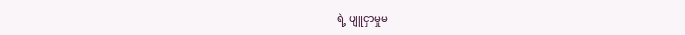ရဲ့ ပျူငှာမှုမ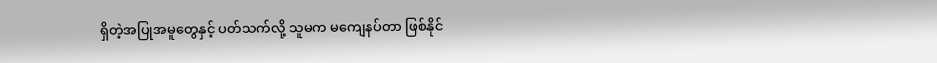ရှိတဲ့အပြုအမူတွေနှင့် ပတ်သက်လို့ သူမက မကျေနပ်တာ ဖြစ်နိုင်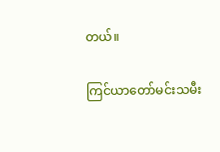တယ်။

ကြင်ယာတော်မင်းသမီး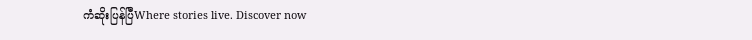ကံဆိုးပြန်ပြီWhere stories live. Discover now